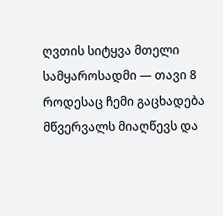ღვთის სიტყვა მთელი სამყაროსადმი — თავი 8
როდესაც ჩემი გაცხადება მწვერვალს მიაღწევს და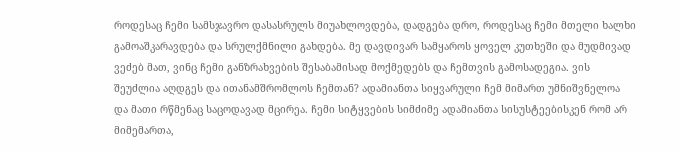როდესაც ჩემი სამსჯავრო დასასრულს მიუახლოვდება, დადგება დრო, როდესაც ჩემი მთელი ხალხი გამოაშკარავდება და სრულქმნილი გახდება. მე დავდივარ სამყაროს ყოველ კუთხეში და მუდმივად ვეძებ მათ, ვინც ჩემი განზრახვების შესაბამისად მოქმედებს და ჩემთვის გამოსადეგია. ვის შეუძლია აღდგეს და ითანამშრომლოს ჩემთან? ადამიანთა სიყვარული ჩემ მიმართ უმნიშვნელოა და მათი რწმენაც საცოდავად მცირეა. ჩემი სიტყვების სიმძიმე ადამიანთა სისუსტეებისკენ რომ არ მიმემართა,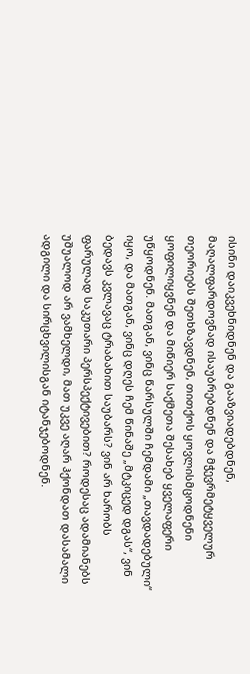ისინი დაიკვეხნიდნენ და გააზვიადებდნენ, მაღალფარდოვნად ისაუბრებდნენ და მჭევრმეტყველურ თეორიებს შეთხზავდნენ, თითქოს ყოვლისმცოდნენი ყოფილიყვნენ და მიწიერ საქმეთა შესახებ ყველაფერი უწყოდნენ. მათგან, ვინც წარსულში ჩემდამი „თავდადებული“ იყო, და მათგან, ვინც დღეს ჩემ წინაშე „მტკიცედ დგას“, ვინ ბედავს კვლავაც ტრაბახით საუბარს? ვინ არ ხარობს ფარულად საკუთარი პერსპექტივებით? როდესაც ადამიანებს უშუალოდ არ ვამხელდი, მათ უკვე აღარ ჰქონდათ დასამალი ადგილი და სირცხვილისგან იტანჯებოდნენ.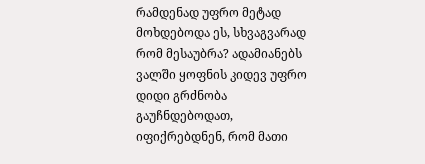რამდენად უფრო მეტად მოხდებოდა ეს, სხვაგვარად რომ მესაუბრა? ადამიანებს ვალში ყოფნის კიდევ უფრო დიდი გრძნობა გაუჩნდებოდათ, იფიქრებდნენ, რომ მათი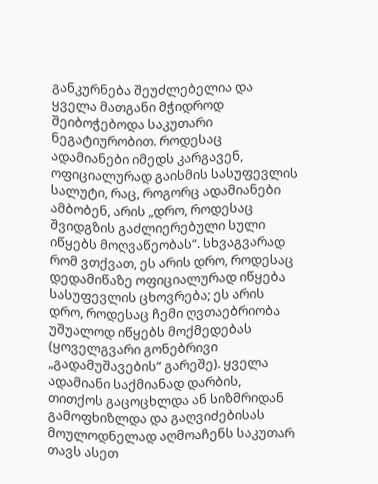განკურნება შეუძლებელია და ყველა მათგანი მჭიდროდ შეიბოჭებოდა საკუთარი ნეგატიურობით. როდესაც ადამიანები იმედს კარგავენ, ოფიციალურად გაისმის სასუფევლის სალუტი, რაც, როგორც ადამიანები ამბობენ, არის „დრო, როდესაც შვიდგზის გაძლიერებული სული იწყებს მოღვაწეობას“. სხვაგვარად რომ ვთქვათ, ეს არის დრო, როდესაც დედამიწაზე ოფიციალურად იწყება სასუფევლის ცხოვრება; ეს არის დრო, როდესაც ჩემი ღვთაებრიობა უშუალოდ იწყებს მოქმედებას (ყოველგვარი გონებრივი „გადამუშავების“ გარეშე). ყველა ადამიანი საქმიანად დარბის, თითქოს გაცოცხლდა ან სიზმრიდან გამოფხიზლდა და გაღვიძებისას მოულოდნელად აღმოაჩენს საკუთარ თავს ასეთ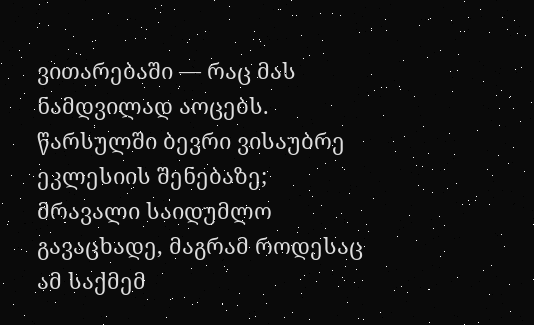ვითარებაში — რაც მას ნამდვილად აოცებს. წარსულში ბევრი ვისაუბრე ეკლესიის შენებაზე; მრავალი საიდუმლო გავაცხადე, მაგრამ როდესაც ამ საქმემ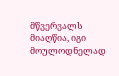მწვერვალს მიაღწია, იგი მოულოდნელად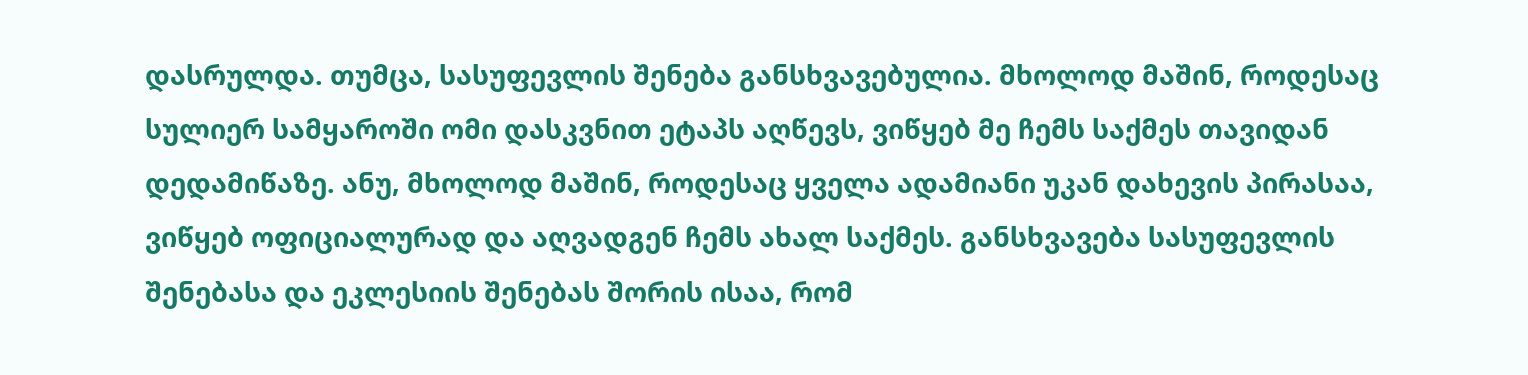დასრულდა. თუმცა, სასუფევლის შენება განსხვავებულია. მხოლოდ მაშინ, როდესაც სულიერ სამყაროში ომი დასკვნით ეტაპს აღწევს, ვიწყებ მე ჩემს საქმეს თავიდან დედამიწაზე. ანუ, მხოლოდ მაშინ, როდესაც ყველა ადამიანი უკან დახევის პირასაა, ვიწყებ ოფიციალურად და აღვადგენ ჩემს ახალ საქმეს. განსხვავება სასუფევლის შენებასა და ეკლესიის შენებას შორის ისაა, რომ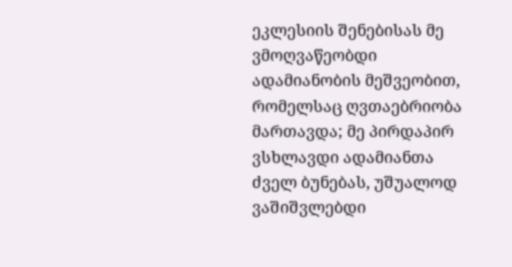ეკლესიის შენებისას მე ვმოღვაწეობდი ადამიანობის მეშვეობით, რომელსაც ღვთაებრიობა მართავდა; მე პირდაპირ ვსხლავდი ადამიანთა ძველ ბუნებას, უშუალოდ ვაშიშვლებდი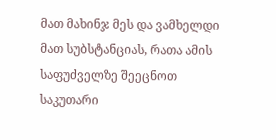მათ მახინჯ მეს და ვამხელდი მათ სუბსტანციას, რათა ამის საფუძველზე შეეცნოთ საკუთარი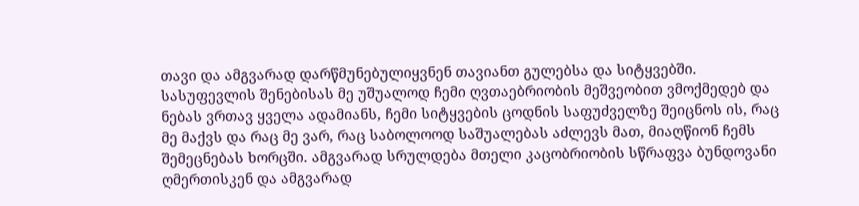თავი და ამგვარად დარწმუნებულიყვნენ თავიანთ გულებსა და სიტყვებში. სასუფევლის შენებისას მე უშუალოდ ჩემი ღვთაებრიობის მეშვეობით ვმოქმედებ და ნებას ვრთავ ყველა ადამიანს, ჩემი სიტყვების ცოდნის საფუძველზე შეიცნოს ის, რაც მე მაქვს და რაც მე ვარ, რაც საბოლოოდ საშუალებას აძლევს მათ, მიაღწიონ ჩემს შემეცნებას ხორცში. ამგვარად სრულდება მთელი კაცობრიობის სწრაფვა ბუნდოვანი ღმერთისკენ და ამგვარად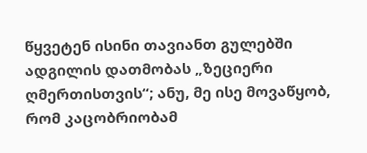წყვეტენ ისინი თავიანთ გულებში ადგილის დათმობას „ზეციერი ღმერთისთვის“; ანუ, მე ისე მოვაწყობ, რომ კაცობრიობამ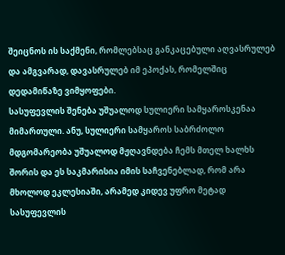შეიცნოს ის საქმენი, რომლებსაც განკაცებული აღვასრულებ და ამგვარად, დავასრულებ იმ ეპოქას, რომელშიც დედამიწაზე ვიმყოფები.
სასუფევლის შენება უშუალოდ სულიერი სამყაროსკენაა მიმართული. ანუ, სულიერი სამყაროს საბრძოლო მდგომარეობა უშუალოდ მჟღავნდება ჩემს მთელ ხალხს შორის და ეს საკმარისია იმის საჩვენებლად, რომ არა მხოლოდ ეკლესიაში, არამედ კიდევ უფრო მეტად სასუფევლის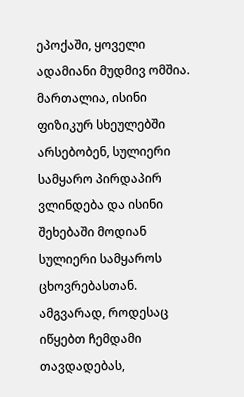ეპოქაში, ყოველი ადამიანი მუდმივ ომშია. მართალია, ისინი ფიზიკურ სხეულებში არსებობენ, სულიერი სამყარო პირდაპირ ვლინდება და ისინი შეხებაში მოდიან სულიერი სამყაროს ცხოვრებასთან. ამგვარად, როდესაც იწყებთ ჩემდამი თავდადებას,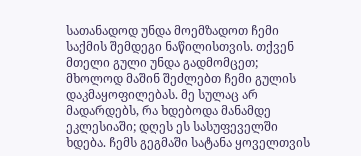სათანადოდ უნდა მოემზადოთ ჩემი საქმის შემდეგი ნაწილისთვის. თქვენ მთელი გული უნდა გადმომცეთ; მხოლოდ მაშინ შეძლებთ ჩემი გულის დაკმაყოფილებას. მე სულაც არ მადარდებს, რა ხდებოდა მანამდე ეკლესიაში; დღეს ეს სასუფეველში ხდება. ჩემს გეგმაში სატანა ყოველთვის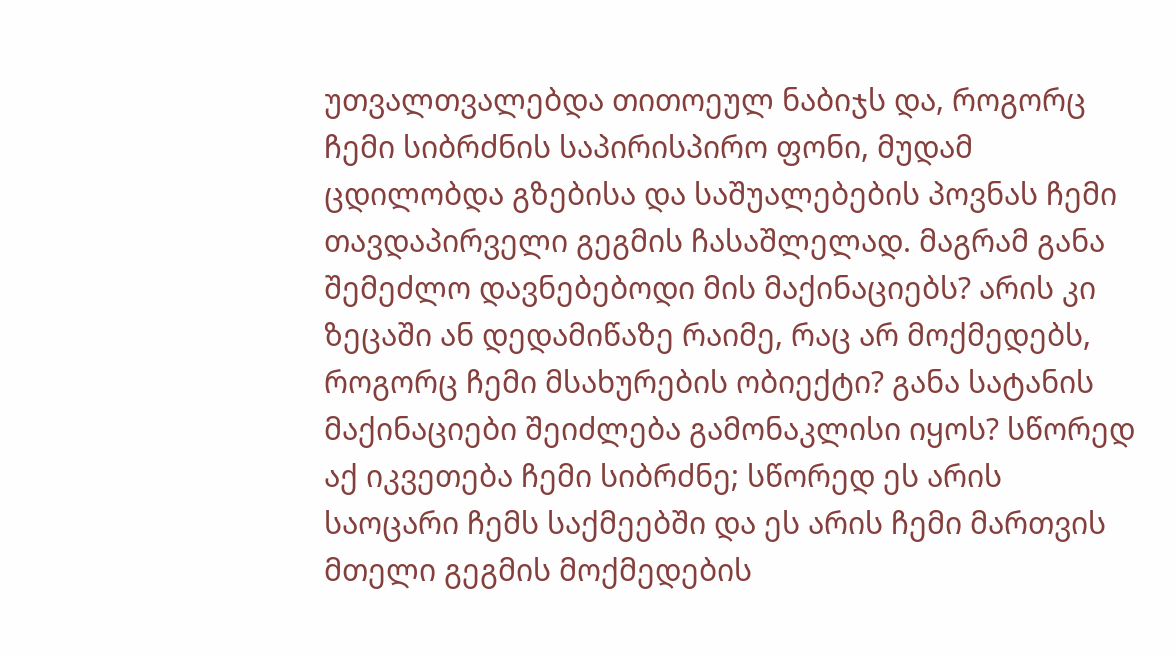უთვალთვალებდა თითოეულ ნაბიჯს და, როგორც ჩემი სიბრძნის საპირისპირო ფონი, მუდამ ცდილობდა გზებისა და საშუალებების პოვნას ჩემი თავდაპირველი გეგმის ჩასაშლელად. მაგრამ განა შემეძლო დავნებებოდი მის მაქინაციებს? არის კი ზეცაში ან დედამიწაზე რაიმე, რაც არ მოქმედებს, როგორც ჩემი მსახურების ობიექტი? განა სატანის მაქინაციები შეიძლება გამონაკლისი იყოს? სწორედ აქ იკვეთება ჩემი სიბრძნე; სწორედ ეს არის საოცარი ჩემს საქმეებში და ეს არის ჩემი მართვის მთელი გეგმის მოქმედების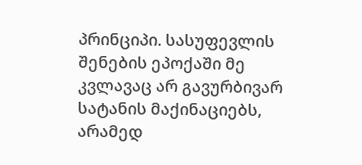პრინციპი. სასუფევლის შენების ეპოქაში მე კვლავაც არ გავურბივარ სატანის მაქინაციებს, არამედ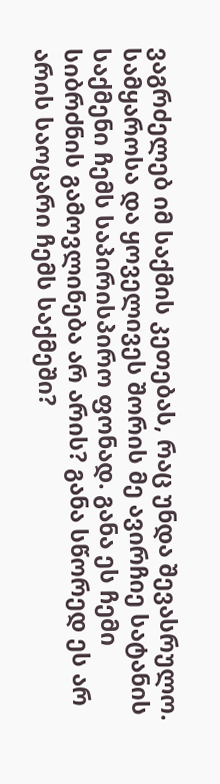ვაგრძელებ იმ საქმის კეთებას, რაც უნდა შევასრულო. სამყაროსა და ყოველივეს შორის მე ავირჩიე სატანის საქმენი ჩემს საპირისპირო ფონად. განა ეს ჩემი სიბრძნის გამოვლინება არ არის? განა სწორედ ეს არ არის საოცარი ჩემს საქმეში?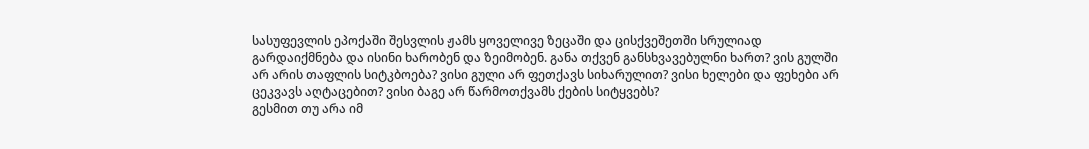სასუფევლის ეპოქაში შესვლის ჟამს ყოველივე ზეცაში და ცისქვეშეთში სრულიად გარდაიქმნება და ისინი ხარობენ და ზეიმობენ. განა თქვენ განსხვავებულნი ხართ? ვის გულში არ არის თაფლის სიტკბოება? ვისი გული არ ფეთქავს სიხარულით? ვისი ხელები და ფეხები არ ცეკვავს აღტაცებით? ვისი ბაგე არ წარმოთქვამს ქების სიტყვებს?
გესმით თუ არა იმ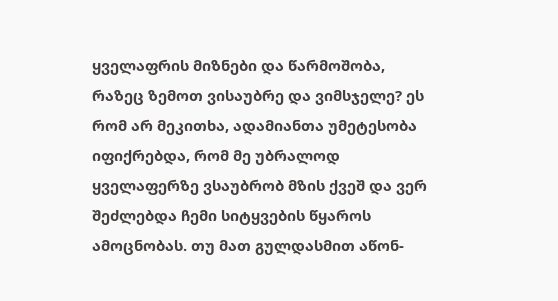ყველაფრის მიზნები და წარმოშობა, რაზეც ზემოთ ვისაუბრე და ვიმსჯელე? ეს რომ არ მეკითხა, ადამიანთა უმეტესობა იფიქრებდა, რომ მე უბრალოდ ყველაფერზე ვსაუბრობ მზის ქვეშ და ვერ შეძლებდა ჩემი სიტყვების წყაროს ამოცნობას. თუ მათ გულდასმით აწონ-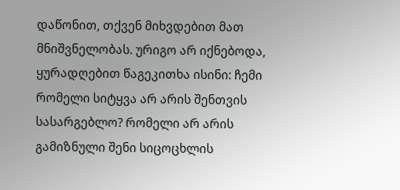დაწონით, თქვენ მიხვდებით მათ მნიშვნელობას. ურიგო არ იქნებოდა, ყურადღებით წაგეკითხა ისინი: ჩემი რომელი სიტყვა არ არის შენთვის სასარგებლო? რომელი არ არის გამიზნული შენი სიცოცხლის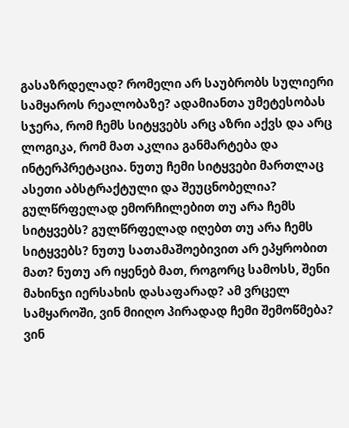გასაზრდელად? რომელი არ საუბრობს სულიერი სამყაროს რეალობაზე? ადამიანთა უმეტესობას სჯერა, რომ ჩემს სიტყვებს არც აზრი აქვს და არც ლოგიკა, რომ მათ აკლია განმარტება და ინტერპრეტაცია. ნუთუ ჩემი სიტყვები მართლაც ასეთი აბსტრაქტული და შეუცნობელია? გულწრფელად ემორჩილებით თუ არა ჩემს სიტყვებს? გულწრფელად იღებთ თუ არა ჩემს სიტყვებს? ნუთუ სათამაშოებივით არ ეპყრობით მათ? ნუთუ არ იყენებ მათ, როგორც სამოსს, შენი მახინჯი იერსახის დასაფარად? ამ ვრცელ სამყაროში, ვინ მიიღო პირადად ჩემი შემოწმება? ვინ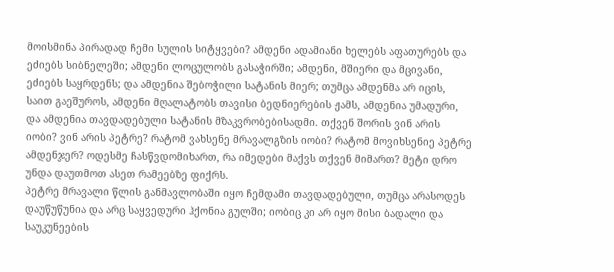მოისმინა პირადად ჩემი სულის სიტყვები? ამდენი ადამიანი ხელებს აფათურებს და ეძიებს სიბნელეში; ამდენი ლოცულობს გასაჭირში; ამდენი, მშიერი და მცივანი, ეძიებს საყრდენს; და ამდენია შებოჭილი სატანის მიერ; თუმცა ამდენმა არ იცის, საით გაეშუროს, ამდენი მღალატობს თავისი ბედნიერების ჟამს, ამდენია უმადური, და ამდენია თავდადებული სატანის მზაკვრობებისადმი. თქვენ შორის ვინ არის იობი? ვინ არის პეტრე? რატომ ვახსენე მრავალგზის იობი? რატომ მოვიხსენიე პეტრე ამდენჯერ? ოდესმე ჩასწვდომიხართ, რა იმედები მაქვს თქვენ მიმართ? მეტი დრო უნდა დაუთმოთ ასეთ რამეებზე ფიქრს.
პეტრე მრავალი წლის განმავლობაში იყო ჩემდამი თავდადებული, თუმცა არასოდეს დაუწუწუნია და არც საყვედური ჰქონია გულში; იობიც კი არ იყო მისი ბადალი და საუკუნეების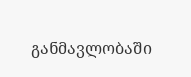განმავლობაში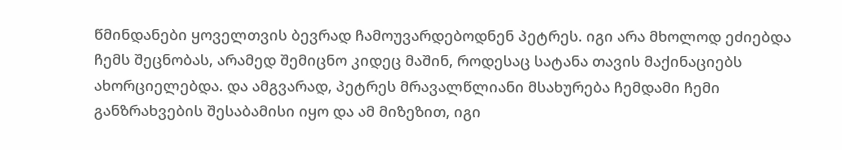წმინდანები ყოველთვის ბევრად ჩამოუვარდებოდნენ პეტრეს. იგი არა მხოლოდ ეძიებდა ჩემს შეცნობას, არამედ შემიცნო კიდეც მაშინ, როდესაც სატანა თავის მაქინაციებს ახორციელებდა. და ამგვარად, პეტრეს მრავალწლიანი მსახურება ჩემდამი ჩემი განზრახვების შესაბამისი იყო და ამ მიზეზით, იგი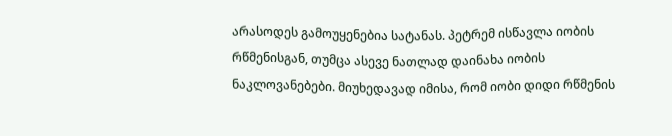არასოდეს გამოუყენებია სატანას. პეტრემ ისწავლა იობის რწმენისგან, თუმცა ასევე ნათლად დაინახა იობის ნაკლოვანებები. მიუხედავად იმისა, რომ იობი დიდი რწმენის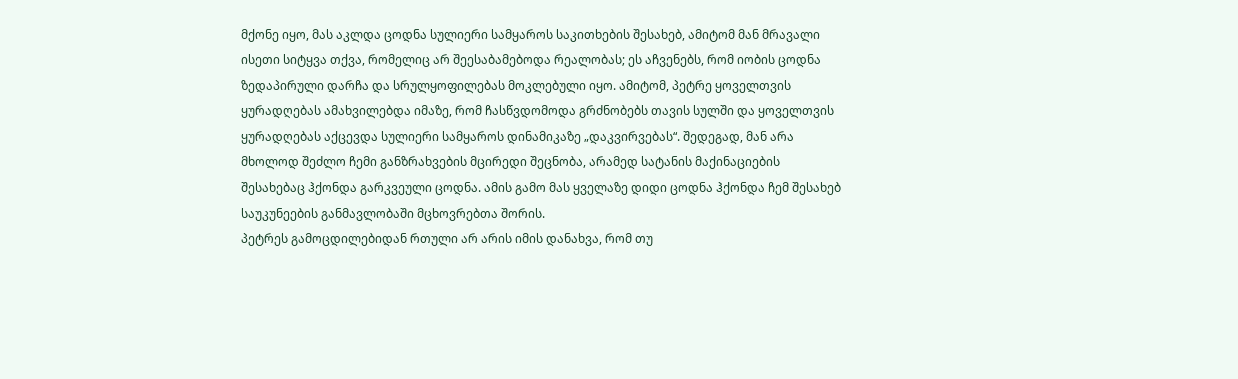მქონე იყო, მას აკლდა ცოდნა სულიერი სამყაროს საკითხების შესახებ, ამიტომ მან მრავალი ისეთი სიტყვა თქვა, რომელიც არ შეესაბამებოდა რეალობას; ეს აჩვენებს, რომ იობის ცოდნა ზედაპირული დარჩა და სრულყოფილებას მოკლებული იყო. ამიტომ, პეტრე ყოველთვის ყურადღებას ამახვილებდა იმაზე, რომ ჩასწვდომოდა გრძნობებს თავის სულში და ყოველთვის ყურადღებას აქცევდა სულიერი სამყაროს დინამიკაზე „დაკვირვებას“. შედეგად, მან არა მხოლოდ შეძლო ჩემი განზრახვების მცირედი შეცნობა, არამედ სატანის მაქინაციების შესახებაც ჰქონდა გარკვეული ცოდნა. ამის გამო მას ყველაზე დიდი ცოდნა ჰქონდა ჩემ შესახებ საუკუნეების განმავლობაში მცხოვრებთა შორის.
პეტრეს გამოცდილებიდან რთული არ არის იმის დანახვა, რომ თუ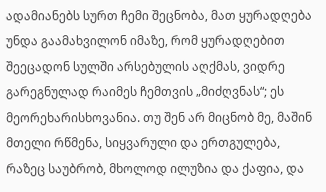ადამიანებს სურთ ჩემი შეცნობა, მათ ყურადღება უნდა გაამახვილონ იმაზე, რომ ყურადღებით შეეცადონ სულში არსებულის აღქმას, ვიდრე გარეგნულად რაიმეს ჩემთვის „მიძღვნას“; ეს მეორეხარისხოვანია. თუ შენ არ მიცნობ მე, მაშინ მთელი რწმენა, სიყვარული და ერთგულება, რაზეც საუბრობ, მხოლოდ ილუზია და ქაფია, და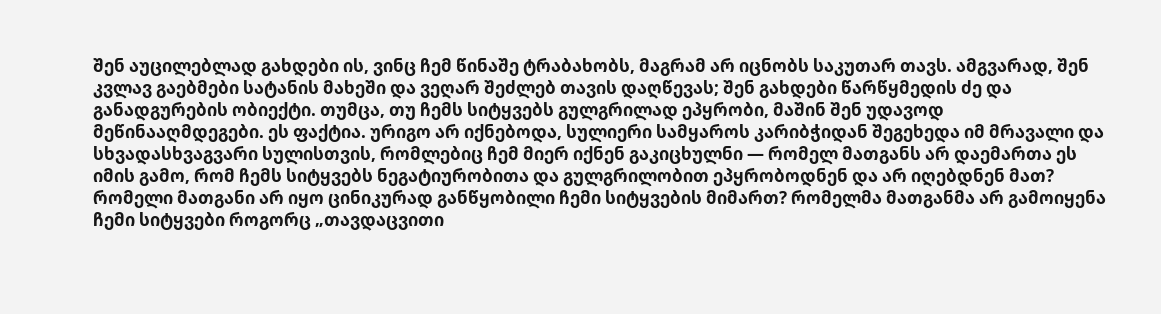შენ აუცილებლად გახდები ის, ვინც ჩემ წინაშე ტრაბახობს, მაგრამ არ იცნობს საკუთარ თავს. ამგვარად, შენ კვლავ გაებმები სატანის მახეში და ვეღარ შეძლებ თავის დაღწევას; შენ გახდები წარწყმედის ძე და განადგურების ობიექტი. თუმცა, თუ ჩემს სიტყვებს გულგრილად ეპყრობი, მაშინ შენ უდავოდ მეწინააღმდეგები. ეს ფაქტია. ურიგო არ იქნებოდა, სულიერი სამყაროს კარიბჭიდან შეგეხედა იმ მრავალი და სხვადასხვაგვარი სულისთვის, რომლებიც ჩემ მიერ იქნენ გაკიცხულნი — რომელ მათგანს არ დაემართა ეს იმის გამო, რომ ჩემს სიტყვებს ნეგატიურობითა და გულგრილობით ეპყრობოდნენ და არ იღებდნენ მათ? რომელი მათგანი არ იყო ცინიკურად განწყობილი ჩემი სიტყვების მიმართ? რომელმა მათგანმა არ გამოიყენა ჩემი სიტყვები როგორც „თავდაცვითი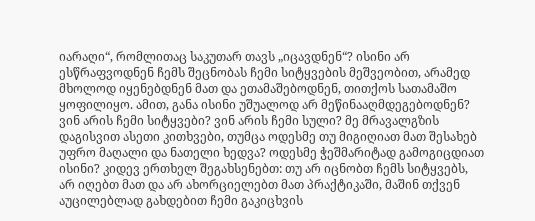იარაღი“, რომლითაც საკუთარ თავს „იცავდნენ“? ისინი არ ესწრაფვოდნენ ჩემს შეცნობას ჩემი სიტყვების მეშვეობით, არამედ მხოლოდ იყენებდნენ მათ და ეთამაშებოდნენ, თითქოს სათამაშო ყოფილიყო. ამით, განა ისინი უშუალოდ არ მეწინააღმდეგებოდნენ? ვინ არის ჩემი სიტყვები? ვინ არის ჩემი სული? მე მრავალგზის დაგისვით ასეთი კითხვები, თუმცა ოდესმე თუ მიგიღიათ მათ შესახებ უფრო მაღალი და ნათელი ხედვა? ოდესმე ჭეშმარიტად გამოგიცდიათ ისინი? კიდევ ერთხელ შეგახსენებთ: თუ არ იცნობთ ჩემს სიტყვებს, არ იღებთ მათ და არ ახორციელებთ მათ პრაქტიკაში, მაშინ თქვენ აუცილებლად გახდებით ჩემი გაკიცხვის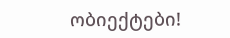ობიექტები!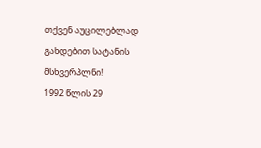თქვენ აუცილებლად გახდებით სატანის მსხვერპლნი!
1992 წლის 29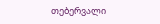თებერვალი